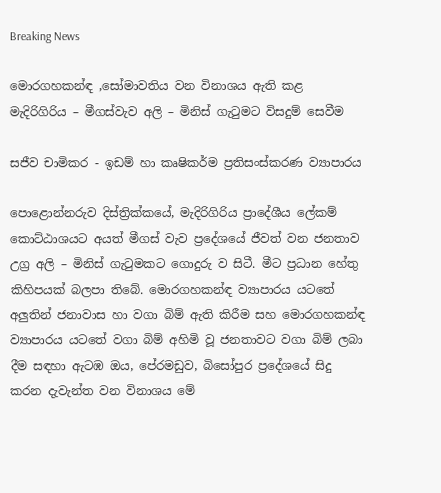Breaking News

මොරගහකන්ඳ ,සෝමාවතිය වන විනාශය ඇති කළ මැදිරිගිරිය – මීගස්වැව අලි – මිනිස් ගැටුමට විසදුම් සෙවීම

සජීව චාමිකර - ඉඩම් හා කෘෂිකර්ම ප්‍රතිසංස්කරණ ව්‍යාපාරය

පොළොන්නරුව දිස්ත්‍රික්කයේ, මැදිරිගිරිය ප්‍රාදේශීය ලේකම් කොට්ඨාශයට අයත් මීගස් වැව ප්‍රදේශයේ ජීවත් වන ජනතාව උග්‍ර අලි – මිනිස් ගැටුමකට ගොදුරු ව සිටී. මීට ප්‍රධාන හේතු කිහිපයක් බලපා තිබේ. මොරගහකන්ඳ ව්‍යාපාරය යටතේ අලුතින් ජනාවාස හා වගා බිම් ඇති කිරීම සහ මොරගහකන්ඳ ව්‍යාපාරය යටතේ වගා බිම් අහිමි වූ ජනතාවට වගා බිම් ලබා දීම සඳහා ඇටඹ ඔය, පේරමඩුව, බිසෝපුර ප්‍රදේශයේ සිදු කරන දැවැන්ත වන විනාශය මේ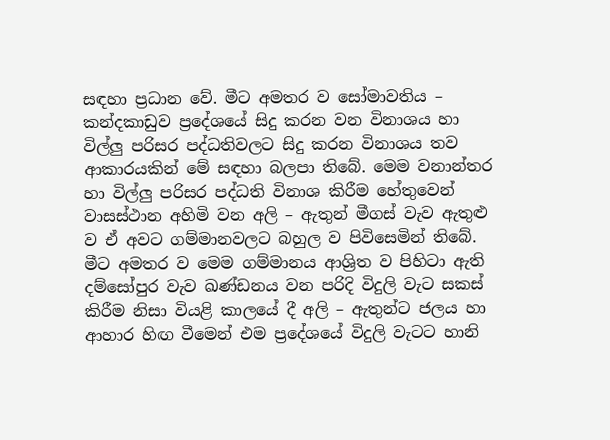සඳහා ප්‍රධාන වේ. මීට අමතර ව සෝමාවතිය – කන්දකාඩුව ප්‍රදේශයේ සිදු කරන වන විනාශය හා විල්ලු පරිසර පද්ධතිවලට සිදු කරන විනාශය තව ආකාරයකින් මේ සඳහා බලපා තිබේ. මෙම වනාන්තර හා විල්ලු පරිසර පද්ධති විනාශ කිරීම හේතුවෙන් වාසස්ථාන අහිමි වන අලි – ඇතුන් මීගස් වැව ඇතුළු ව ඒ අවට ගම්මානවලට බහුල ව පිවිසෙමින් තිබේ. මීට අමතර ව මෙම ගම්මානය ආශ්‍රිත ව පිහිටා ඇති දම්සෝපුර වැව ඛණ්ඩනය වන පරිදි විදුලි වැට සකස් කිරීම නිසා වියළි කාලයේ දී අලි – ඇතුන්ට ජලය හා ආහාර හිඟ වීමෙන් එම ප්‍රදේශයේ විදුලි වැටට හානි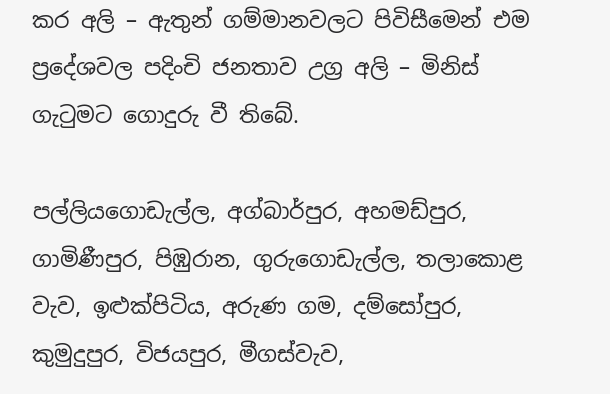කර අලි – ඇතුන් ගම්මානවලට පිවිසීමෙන් එම ප්‍රදේශවල පදිංචි ජනතාව උග්‍ර අලි – මිනිස් ගැටුමට ගොදුරු වී තිබේ.

පල්ලියගොඩැල්ල, අග්බාර්පුර, අහමඩ්පුර, ගාමිණීපුර, පිඹුරාන, ගුරුගොඩැල්ල, තලාකොළ වැව, ඉළුක්පිටිය, අරුණ ගම, දම්සෝපුර, කුමුදුපුර, විජයපුර, මීගස්වැව,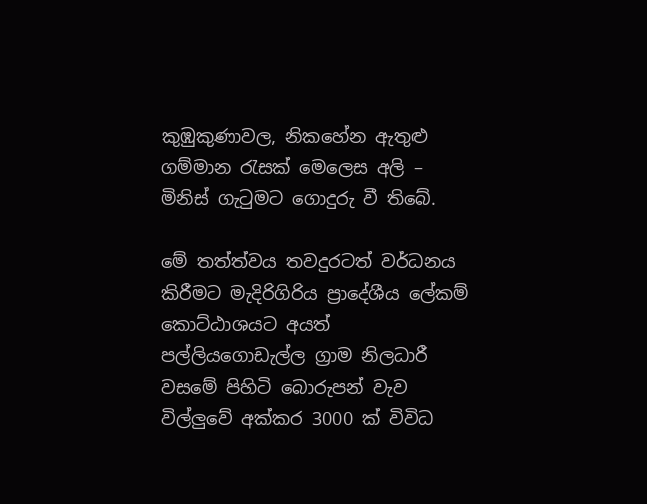කුඹුකුණාවල, නිකහේන ඇතුළු ගම්මාන රැසක් මෙලෙස අලි – මිනිස් ගැටුමට ගොදුරු වී තිබේ.

මේ තත්ත්වය තවදුරටත් වර්ධනය කිරීමට මැදිරිගිරිය ප්‍රාදේශීය ලේකම් කොට්ඨාශයට අයත් පල්ලියගොඩැල්ල ග්‍රාම නිලධාරී වසමේ පිහිටි බොරුපන් වැව විල්ලුවේ අක්කර 3000 ක් විවිධ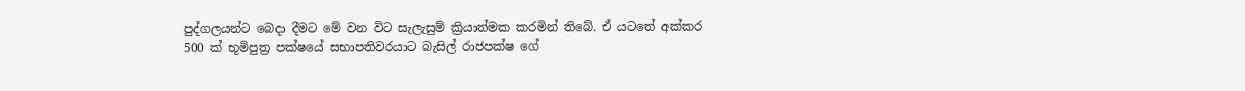පුද්ගලයන්ට බෙදා දීමට මේ වන විට සැලැසුම් ක්‍රියාත්මක කරමින් තිබේ. ඒ යටතේ අක්කර 500 ක් භූමිපුත්‍ර පක්ෂයේ සභාපතිවරයාට බැසිල් රාජපක්ෂ ගේ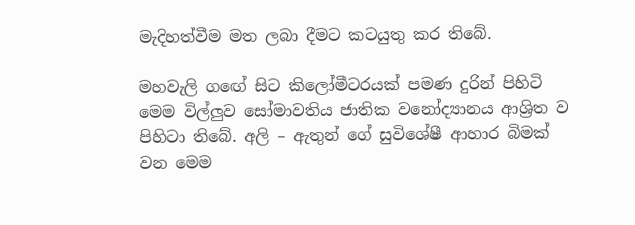මැදිහත්වීම මත ලබා දීමට කටයුතු කර තිබේ.

මහවැලි ගඟේ සිට කිලෝමීටරයක් පමණ දුරින් පිහිටි මෙම විල්ලුව සෝමාවතිය ජාතික වනෝද්‍යානය ආශ්‍රිත ව පිහිටා තිබේ. අලි – ඇතුන් ගේ සුවිශේෂී ආහාර බිමක් වන මෙම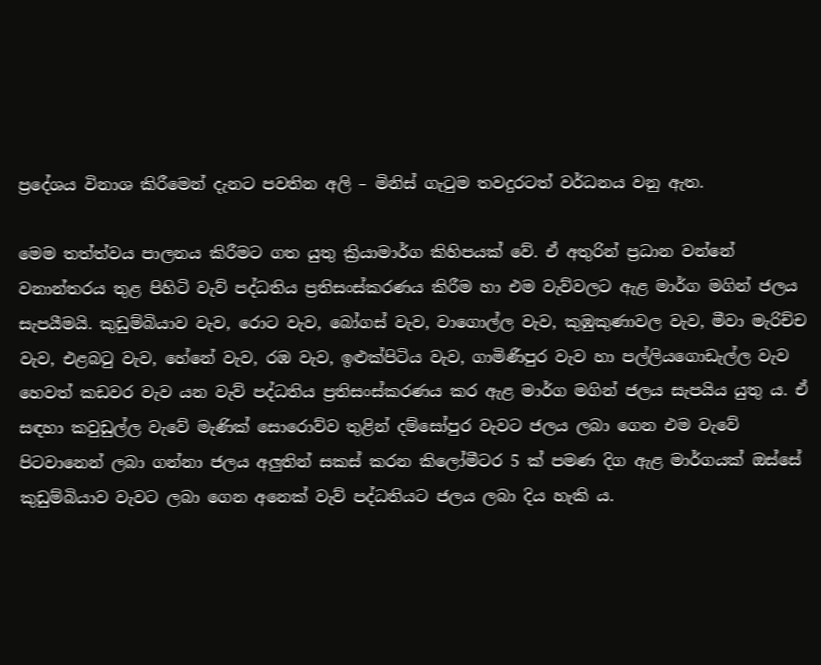ප්‍රදේශය විනාශ කිරීමෙන් දැනට පවතින අලි – මිනිස් ගැටුම තවදුරටත් වර්ධනය වනු ඇත.

මෙම තත්ත්වය පාලනය කිරීමට ගත යුතු ක්‍රියාමාර්ග කිහිපයක් වේ. ඒ අතුරින් ප්‍රධාන වන්නේ වනාන්තරය තුළ පිහිටි වැව් පද්ධතිය ප්‍රතිසංස්කරණය කිරීම හා එම වැව්වලට ඇළ මාර්ග මගින් ජලය සැපයීමයි. කුඩුම්බියාව වැව, රොට වැව, බෝගස් වැව, වාගොල්ල වැව, කුඹුකුණාවල වැව, මීවා මැරිච්ච වැව, එළබටු වැව, හේනේ වැව, රඹ වැව, ඉළුක්පිටිය වැව, ගාමිණීපුර වැව හා පල්ලියගොඩැල්ල වැව හෙවත් කඩවර වැව යන වැව් පද්ධතිය ප්‍රතිසංස්කරණය කර ඇළ මාර්ග මගින් ජලය සැපයිය යුතු ය. ඒ සඳහා කවුඩුල්ල වැවේ මැණික් සොරොව්ව තුළින් දම්සෝපුර වැවට ජලය ලබා ගෙන එම වැවේ පිටවානෙන් ලබා ගන්නා ජලය අලුතින් සකස් කරන කිලෝමීටර 5 ක් පමණ දිග ඇළ මාර්ගයක් ඔස්සේ කුඩුම්බියාව වැවට ලබා ගෙන අනෙක් වැව් පද්ධතියට ජලය ලබා දිය හැකි ය.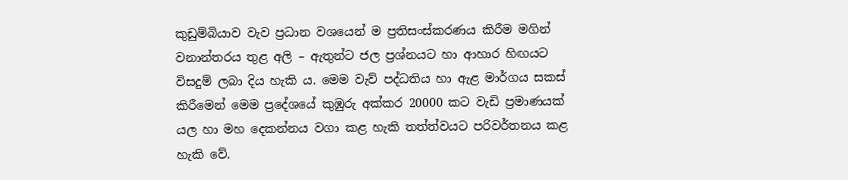කුඩුම්බියාව වැව ප්‍රධාන වශයෙන් ම ප්‍රතිසංස්කරණය කිරීම මගින් වනාන්තරය තුළ අලි – ඇතුන්ට ජල ප්‍රශ්නයට හා ආහාර හිඟයට විසදුම් ලබා දිය හැකි ය. මෙම වැව් පද්ධතිය හා ඇළ මාර්ගය සකස් කිරීමෙන් මෙම ප්‍රදේශයේ කුඹුරු අක්කර 20000 කට වැඩි ප්‍රමාණයක් යල හා මහ දෙකන්නය වගා කළ හැකි තත්ත්වයට පරිවර්තනය කළ හැකි වේ.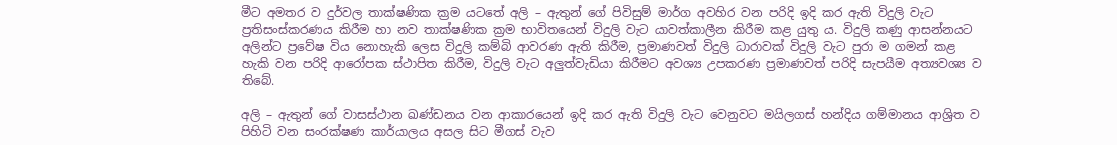මීට අමතර ව දුර්වල තාක්ෂණික ක්‍රම යටතේ අලි – ඇතුන් ගේ පිවිසුම් මාර්ග අවහිර වන පරිදි ඉදි කර ඇති විදුලි වැට ප්‍රතිසංස්කරණය කිරීම හා නව තාක්ෂණික ක්‍රම භාවිතයෙන් විදුලි වැට යාවත්කාලීන කිරීම කළ යුතු ය. විදුලි කණු ආසන්නයට අලින්ට ප්‍රවේෂ විය නොහැකි ලෙස විදුලි කම්බි ආවරණ ඇති කිරීම, ප්‍රමාණවත් විදුලි ධාරාවක් විදුලි වැට පුරා ම ගමන් කළ හැකි වන පරිදි ආරෝපක ස්ථාපිත කිරීම, විදුලි වැට අලුත්වැඩියා කිරීමට අවශ්‍ය උපකරණ ප්‍රමාණවත් පරිදි සැපයීම අත්‍යවශ්‍ය ව තිබේ.

අලි – ඇතුන් ගේ වාසස්ථාන ඛණ්ඩනය වන ආකාරයෙන් ඉදි කර ඇති විදුලි වැට වෙනුවට මයිලගස් හන්දිය ගම්මානය ආශ්‍රිත ව පිහිටි වන සංරක්ෂණ කාර්යාලය අසල සිට මීගස් වැව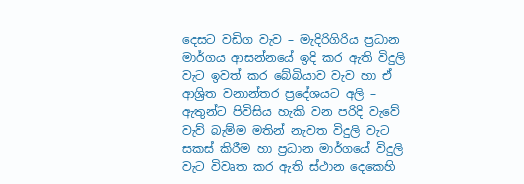දෙසට වඩිග වැව – මැදිරිගිරිය ප්‍රධාන මාර්ගය ආසන්නයේ ඉදි කර ඇති විදුලි වැට ඉවත් කර බේබියාව වැව හා ඒ ආශ්‍රිත වනාන්තර ප්‍රදේශයට අලි – ඇතුන්ට පිවිසිය හැකි වන පරිදි වැවේ වැව් බැම්ම මතින් නැවත විදුලි වැට සකස් කිරීම හා ප්‍රධාන මාර්ගයේ විදුලි වැට විවෘත කර ඇති ස්ථාන දෙකෙහි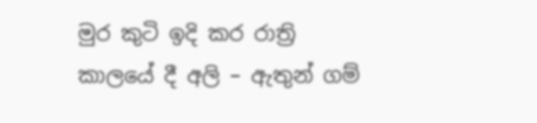මුර කුටි ඉදි කර රාත්‍රි කාලයේ දී අලි – ඇතුන් ගම්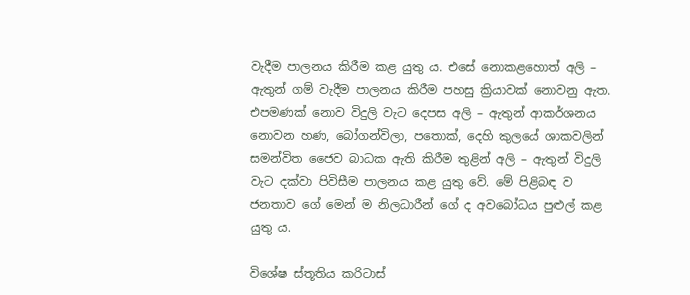වැදීම පාලනය කිරීම කළ යුතු ය. එසේ නොකළහොත් අලි – ඇතුන් ගම් වැදීම පාලනය කිරීම පහසු ක්‍රියාවක් නොවනු ඇත. එපමණක් නොව විදුලි වැට දෙපස අලි – ඇතුන් ආකර්ශනය නොවන හණ, බෝගන්විලා, පතොක්, දෙහි කුලයේ ශාකවලින් සමන්විත ජෛව බාධක ඇති කිරීම තුළින් අලි – ඇතුන් විදුලි වැට දක්වා පිවිසීම පාලනය කළ යුතු වේ. මේ පිළිබඳ ව ජනතාව ගේ මෙන් ම නිලධාරීන් ගේ ද අවබෝධය පුළුල් කළ යුතු ය.

විශේෂ ස්තූතිය කරිටාස්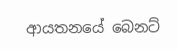ආයතනයේ බෙනට්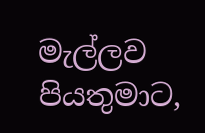මැල්ලව පියතුමාට,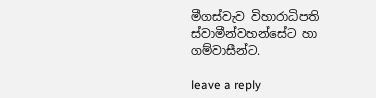මීගස්වැව විහාරාධිපති ස්වාමීන්වහන්සේට හා ගම්වාසීන්ට.

leave a reply